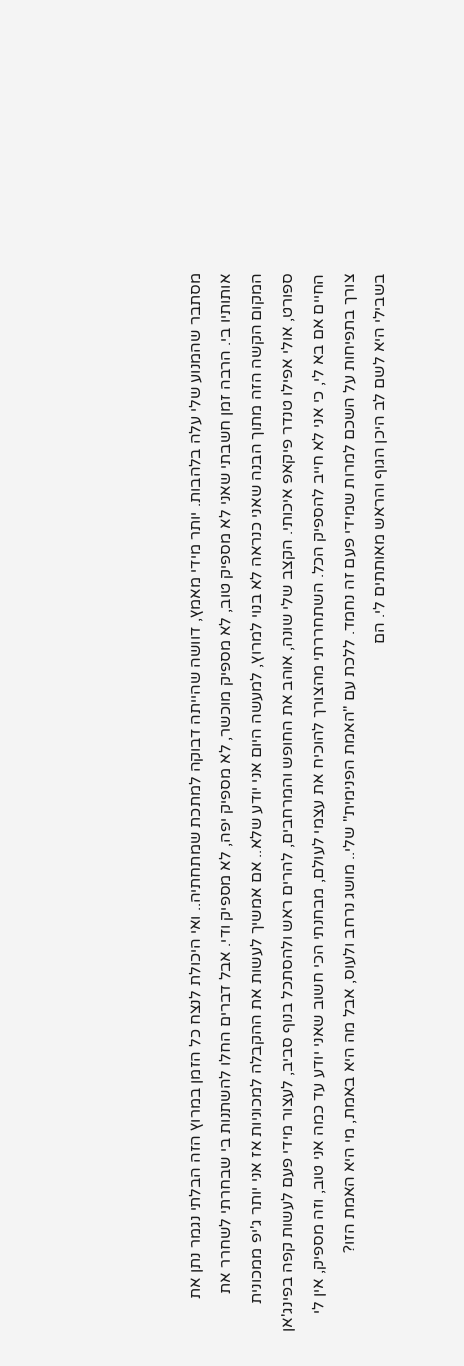מסתבר שהמנוע שלי עלה בלהבות. יותר מידי מאמץ, דוושה שהייתה דבוקה למתכת שמתחתיה.. ואי היכולת לנצח כל הזמן במרוץ הזה הבלתי נגמר נתן את אותותיו בי. הרבה זמן חשבתי שאני לא מספיק טוב, לא מספיק מוכשר, לא מספיק יפה, לא מספיק ודי. אבל דברים החלו להשתנות בי שבחרתי לשחרר את המקום הקשה הזה מתוך הבנה שאני כנראה לא בנוי למרוץ, למעשה היום אני יודע שלא.. אם אמשיך לעשות את ההקבלה למכוניות אז אני יותר ג'יפ ממכונית ספורט, אולי אפילו טנדר פיקאפ איכותי. הקצב שלי שונה, אוהב את החופש והמרחבים, להרים ראש ולהסתכל בנוף סביב, לעצור מידי פעם לעשות קפה בפינג'אן החיים אם בא לי, כי אני לא חייב להספיק הכל. השתחררתי מהצורך להוכיח את עצמי לעולם, מבחנתי הכי חשוב שאני יודע עד כמה אני טוב, וזה מספיק, אין לי צורך בתפיחות על השכם למרות שמידי פעם זה נחמד. ללכת עם "האמת הפנימית" שלי.. מושג נרחב ולעוס, אבל מה היא באמת, מי היא האמת הזו?
בשבילי היא לשם לב היכן הגוף והראש מאותתים לי. הם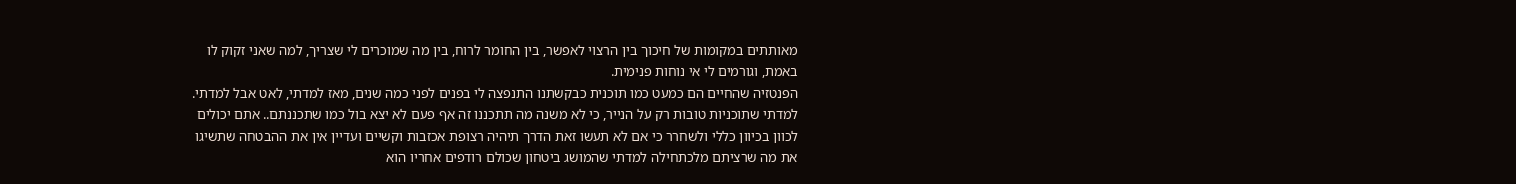מאותתים במקומות של חיכוך בין הרצוי לאפשר, בין החומר לרוח, בין מה שמוכרים לי שצריך, למה שאני זקוק לו באמת, וגורמים לי אי נוחות פנימית.
הפנטזיה שהחיים הם כמעט כמו תוכנית כבקשתנו התנפצה לי בפנים לפני כמה שנים, מאז למדתי, לאט אבל למדתי. למדתי שתוכניות טובות רק על הנייר, כי לא משנה מה תתכננו זה אף פעם לא יצא בול כמו שתכננתם.. אתם יכולים לכוון בכיוון כללי ולשחרר כי אם לא תעשו זאת הדרך תיהיה רצופת אכזבות וקשיים ועדיין אין את ההבטחה שתשיגו את מה שרציתם מלכתחילה למדתי שהמושג ביטחון שכולם רודפים אחריו הוא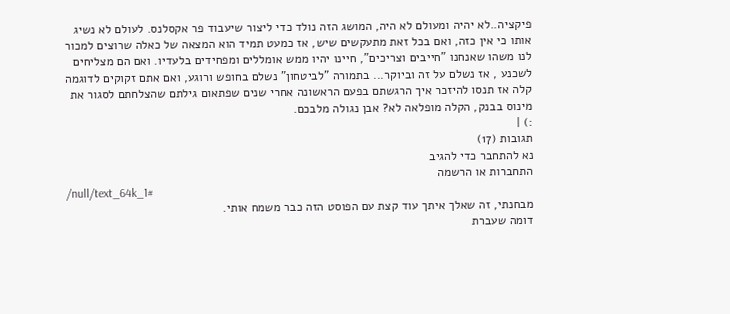פיקציה..לא יהיה ומעולם לא היה, המושג הזה נולד כדי ליצור שיעבוד פר אקסלנס. לעולם לא נשיג אותו כי אין כזה, ואם בכל זאת מתעקשים שיש, אז כמעט תמיד הוא המצאה של כאלה שרוצים למכור לנו משהו שאנחנו "חייבים וצריכים", חיינו יהיו ממש אומללים ומפחידים בלעדיו. ואם הם מצליחים לשכנע , אז נשלם על זה וביוקר... בתמורה "לביטחון" נשלם בחופש ורוגע, ואם אתם זקוקים לדוגמה קלה אז תנסו להיזכר איך הרגשתם בפעם הראשונה אחרי שנים שפתאום גילתם שהצלחתם לסגור את מינוס בבנק, הקלה מופלאה לא? אבן נגולה מלבכם.
:) |
תגובות (17)
נא להתחבר כדי להגיב
התחברות או הרשמה
/null/text_64k_1#
מבחנתי, זה שאלך איתך עוד קצת עם הפוסט הזה כבר משמח אותי.
דומה שעברת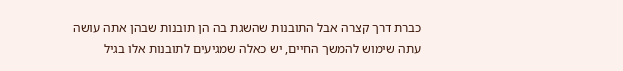כברת דרך קצרה אבל התובנות שהשגת בה הן תובנות שבהן אתה עושה עתה שימוש להמשך החיים, יש כאלה שמגיעים לתובנות אלו בגיל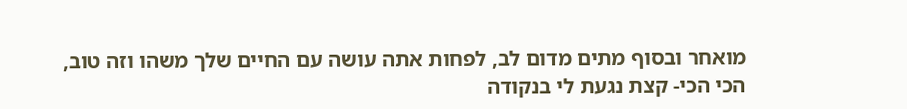מואחר ובסוף מתים מדום לב, לפחות אתה עושה עם החיים שלך משהו וזה טוב,
הכי הכי- קצת נגעת לי בנקודה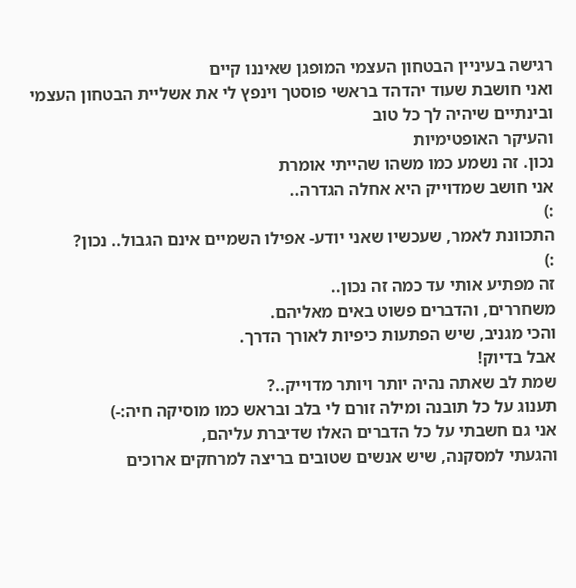רגישה בעיניין הבטחון העצמי המופגן שאיננו קיים
ואני חושבת שעוד יהדהד בראשי פוסטך וינפץ לי את אשליית הבטחון העצמי
ובינתיים שיהיה לך כל טוב
והעיקר האופטימיות
נכון. זה נשמע כמו משהו שהייתי אומרת
אני חושב שמדוייק היא אחלה הגדרה..
:)
התכוונת לאמר, שעכשיו שאני יודע- אפילו השמיים אינם הגבול.. נכון?
:)
זה מפתיע אותי עד כמה זה נכון..
משחררים, והדברים פשוט באים מאליהם.
והכי מגניב, שיש הפתעות כיפיות לאורך הדרך.
אבל בדיוק!
שמת לב שאתה נהיה יותר ויותר מדוייק..?
תענוג על כל תובנה ומילה זורם לי בלב ובראש כמו מוסיקה חיה:-)
אני גם חשבתי על כל הדברים האלו שדיברת עליהם,
והגעתי למסקנה, שיש אנשים שטובים בריצה למרחקים ארוכים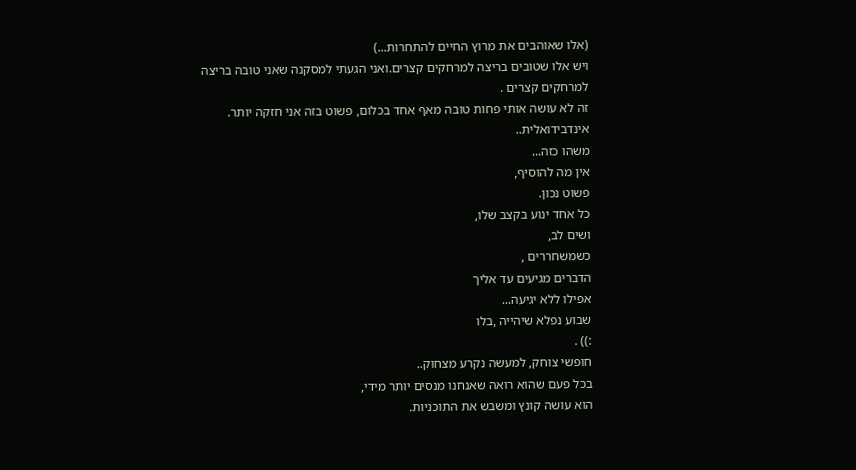(אלו שאוהבים את מרוץ החיים להתחרות...)
ויש אלו שטובים בריצה למרחקים קצרים.ואני הגעתי למסקנה שאני טובה בריצה למרחקים קצרים .
זה לא עושה אותי פחות טובה מאף אחד בכלום, פשוט בזה אני חזקה יותר. אינדבידואלית..
משהו כזה...
אין מה להוסיף,
פשוט נכון.
כל אחד ינוע בקצב שלו,
ושים לב,
כשמשחררים ,
הדברים מגיעים עד אליך
אפילו ללא יגיעה...
שבוע נפלא שיהייה ,בלו
:)) .
חופשי צוחק, למעשה נקרע מצחוק..
בכל פעם שהוא רואה שאנחנו מנסים יותר מידי,
הוא עושה קונץ ומשבש את התוכניות.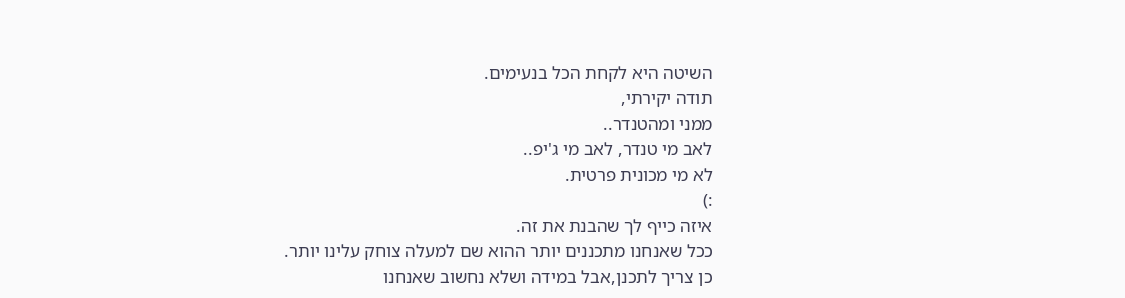השיטה היא לקחת הכל בנעימים.
תודה יקירתי,
ממני ומהטנדר..
לאב מי טנדר, לאב מי ג'יפ..
לא מי מכונית פרטית.
:)
איזה כייף לך שהבנת את זה.
ככל שאנחנו מתכננים יותר ההוא שם למעלה צוחק עלינו יותר.
כן צריך לתכנן,אבל במידה ושלא נחשוב שאנחנו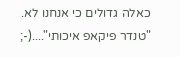כאלה גדולים כי אנחנו לא.
"טנדר פיקאפ איכותי"....(-;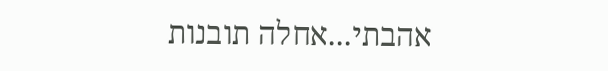אהבתי...אחלה תובנות